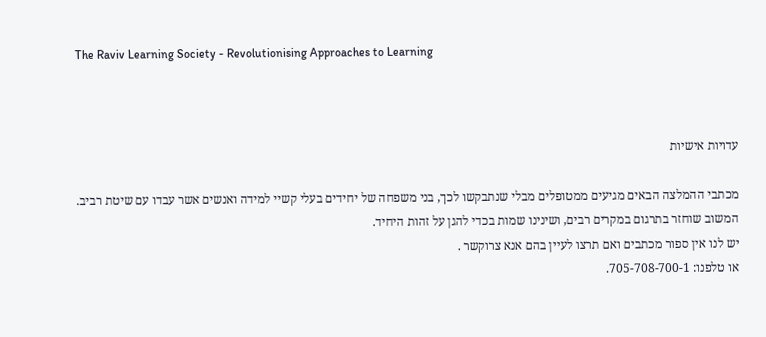The Raviv Learning Society - Revolutionising Approaches to Learning



עדויות אישיות

מכתבי ההמלצה הבאים מגיעים ממטופלים מבלי שנתבקשו לכך, בני משפחה של יחידים בעלי קשיי למידה ואנשים אשר עבדו עם שיטת רביב. המשוב שוחזר בתרגום במקרים רבים, ושינינו שמות בכדי להגן על זהות היחיד.
יש לנו אין ספור מכתבים ואם תרצו לעיין בהם אנא צרוקשר .
או טלפנו: 705-708-700-1.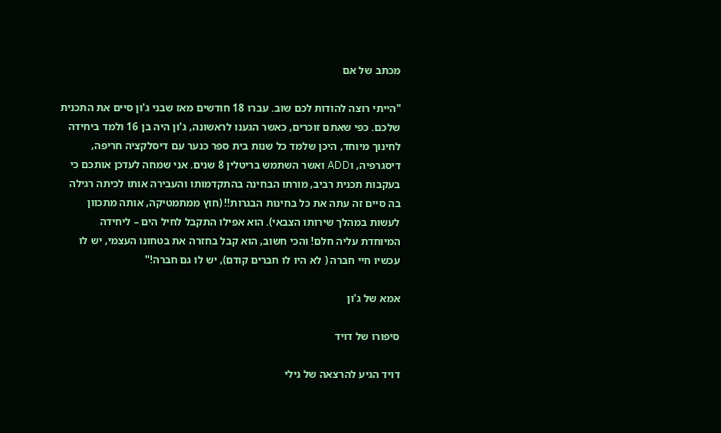מכתב של אם

"הייתי רוצה להודות לכם שוב. עברו 18 חודשים מאז שבני ג'ון סיים את התכנית שלכם. כפי שאתם זוכרים, כאשר הגענו לראשונה, ג'ון היה בן 16 ולמד ביחידה לחינוך מיוחד, היכן שלמד כל שנות בית ספר כנער עם דיסלקציה חריפה, דיסגרפיה, וADD ואשר השתמש בריטלין 8 שנים. אני שמחה לעדכן אותכם כי בעקבות תכנית רביב, מורתו הבחינה בהתקדמותו והעבירה אותו לכיתה רגילה בה סיים זה עתה את כל בחינות הבגרות!! (חוץ ממתמטיקה, אותה מתכוון לעשות במהלך שירותו הצבאי). הוא אפילו התקבל לחיל הים – ליחידה המיוחדת עליה חלם! והכי חשוב, הוא קבל בחזרה את בטחונו העצמי, יש לו עכשיו חיי חברה ( לא היו לו חברים קודם), יש לו גם חברה!"

אמא של ג'ון

סיפורו של דויד

דויד הגיע להרצאה של נילי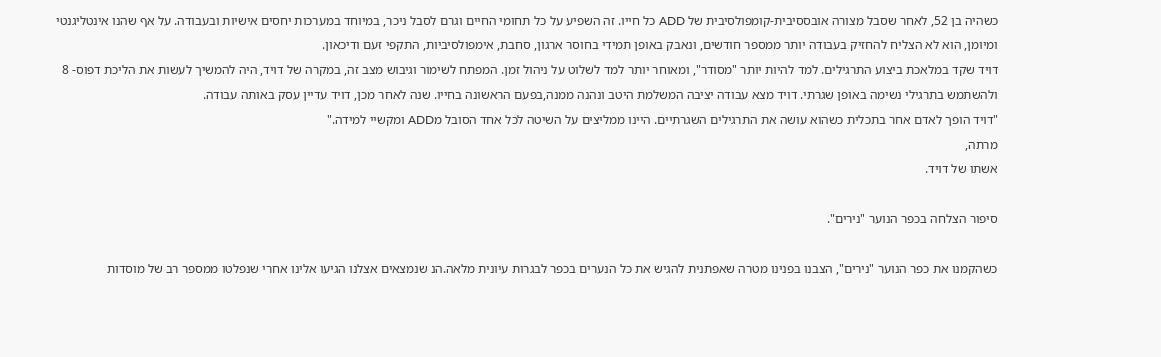כשהיה בן 52, לאחר שסבל מצורה אובססיבית-קומפולסיבית של ADD כל חייו. זה השפיע על כל תחומי החיים וגרם לסבל ניכר, במיוחד במערכות יחסים אישיות ובעבודה. על אף שהנו אינטליגנטי ומיומן, הוא לא הצליח להחזיק בעבודה יותר ממספר חודשים, ונאבק באופן תמידי בחוסר ארגון, סחבת, אימפולסיביות, התקפי זעם ודיכאון.
דויד שקד במלאכת ביצוע התרגילים. למד להיות יותר "מסודר", ומאוחר יותר למד לשלוט על ניהול זמן. המפתח לשימור וגיבוש מצב זה, במקרה של דויד, היה להמשיך לעשות את הליכת דפוס- 8 ולהשתמש בתרגילי נשימה באופן שגרתי. דויד מצא עבודה יציבה המשלמת היטב ונהנה ממנה,בפעם הראשונה בחייו. שנה לאחר מכן, דויד עדיין עסק באותה עבודה.
"דויד הופך לאדם אחר בתכלית כשהוא עושה את התרגילים השגרתיים. היינו ממליצים על השיטה לכל אחד הסובל מADD ומקשיי למידה."
מרתה,
אשתו של דויד.

סיפור הצלחה בכפר הנוער "נירים".

כשהקמנו את כפר הנוער "נירים", הצבנו בפנינו מטרה שאפתנית להגיש את כל הנערים בכפר לבגרות עיונית מלאה.הנ שנמצאים אצלנו הגיעו אלינו אחרי שנפלטו ממספר רב של מוסדות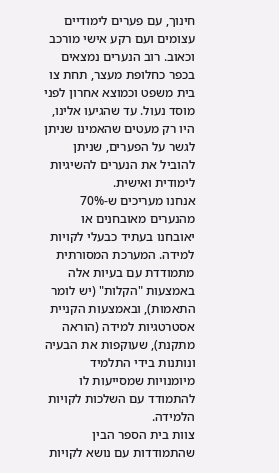חינוך, עם פערים לימודיים עצומים ועם רקע אישי מורכב וכאוב. רוב הנערים נמצאים בכפר כחלופת מעצר, תחת צו בית משפט וכמוצא אחרון לפני מוסד נעול. עד שהגיעו אלינו, היו רק מעטים שהאמינו שניתן לגשר על הפערים, שניתן להוביל את הנערים להשיגיות לימודית ואישית.
אנחנו מעריכים ש-70% מהנערים מאובחנים או יאובחנו בעתיד כבעלי לקויות למידה. המערכת המסורתית מתמודדת עם בעיות אלה באמצעות "הקלות" (יש לומר התאמות), ובאמצעות הקניית אסטרטגיות למידה (הוראה מתקנת), שעוקפות את הבעיה ונותנות בידי התלמיד מיומנויות שמסייעות לו להתמודד עם השלכות לקויות הלמידה.
צוות בית הספר הבין שהתמודדות עם נושא לקויות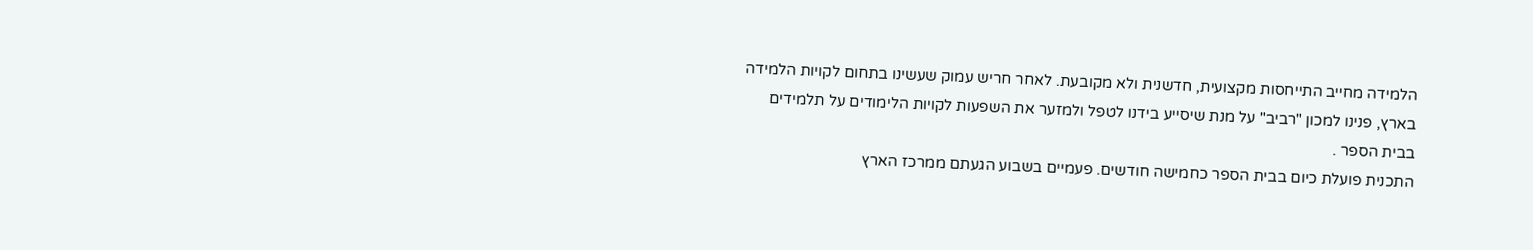הלמידה מחייב התייחסות מקצועית, חדשנית ולא מקובעת. לאחר חריש עמוק שעשינו בתחום לקויות הלמידה בארץ, פנינו למכון "רביב" על מנת שיסייע בידנו לטפל ולמזער את השפעות לקויות הלימודים על תלמידים בבית הספר .
התכנית פועלת כיום בבית הספר כחמישה חודשים. פעמיים בשבוע הגעתם ממרכז הארץ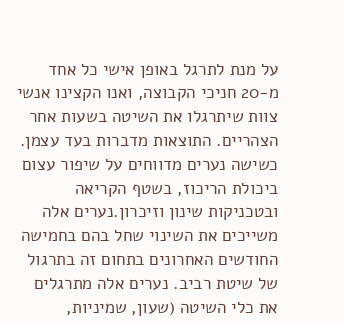על מנת לתרגל באופן אישי כל אחד מ-20 חניכי הקבוצה, ואנו הקצינו אנשי צוות שיתרגלו את השיטה בשעות אחר הצהריים. התוצאות מדברות בעד עצמן. כשישה נערים מדווחים על שיפור עצום ביכולת הריכוז, בשטף הקריאה ובטכניקות שינון וזיכרון.נערים אלה משייכים את השינוי שחל בהם בחמישה החודשים האחרונים בתחום זה בתרגול של שיטת רביב. נערים אלה מתרגלים את כלי השיטה (שעון, שמיניות,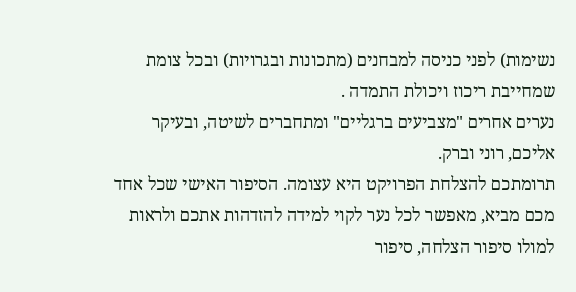נשימות) לפני כניסה למבחנים (מתכונות ובגרויות) ובכל צומת שמחייבת ריכוז ויכולת התמדה .
נערים אחרים "מצביעים ברגליים" ומתחברים לשיטה, ובעיקר אליכם, רוני וברק.
תרומתכם להצלחת הפרויקט היא עצומה. הסיפור האישי שכל אחד מכם מביא, מאפשר לכל נער לקוי למידה להזדהות אתכם ולראות למולו סיפור הצלחה, סיפור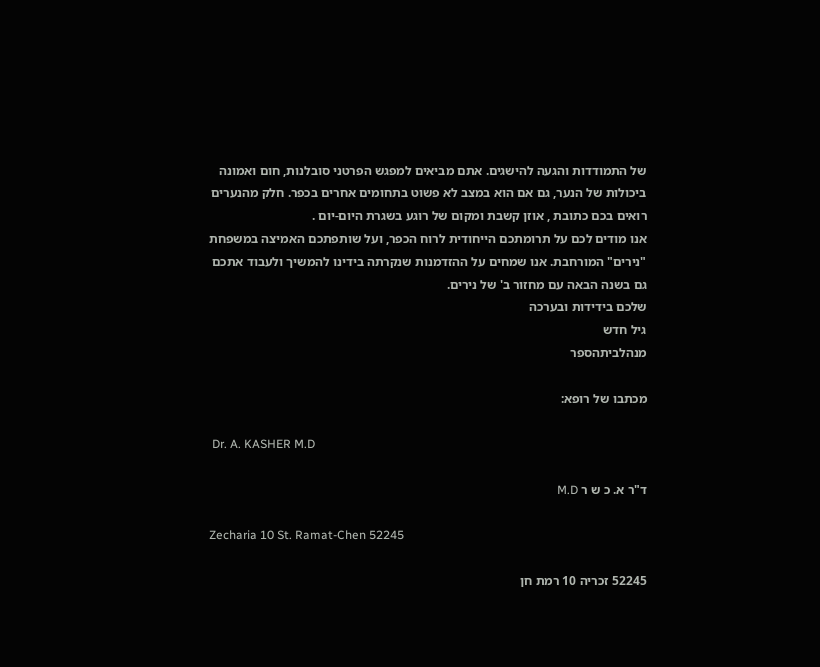של התמודדות והגעה להישגים. אתם מביאים למפגש הפרטני סובלנות, חום ואמונה ביכולות של הנער, גם אם הוא במצב לא פשוט בתחומים אחרים בכפר. חלק מהנערים רואים בכם כתובת , אוזן קשבת ומקום של רוגע בשגרת היום-יום .
אנו מודים לכם על תרומתכם הייחודית לרוח הכפר, ועל שותפתכם האמיצה במשפחת "נירים" המורחבת. אנו שמחים על ההזדמנות שנקרתה בידינו להמשיך ולעבוד אתכם גם בשנה הבאה עם מחזור ב' של נירים.
שלכם בידידות ובערכה
גיל חדש
מנהלביתהספר

מכתבו של רופא:

 Dr. A. KASHER M.D

ד"ר א. כ ש ר M.D

Zecharia 10 St. Ramat-Chen 52245

52245 זכריה 10 רמת חן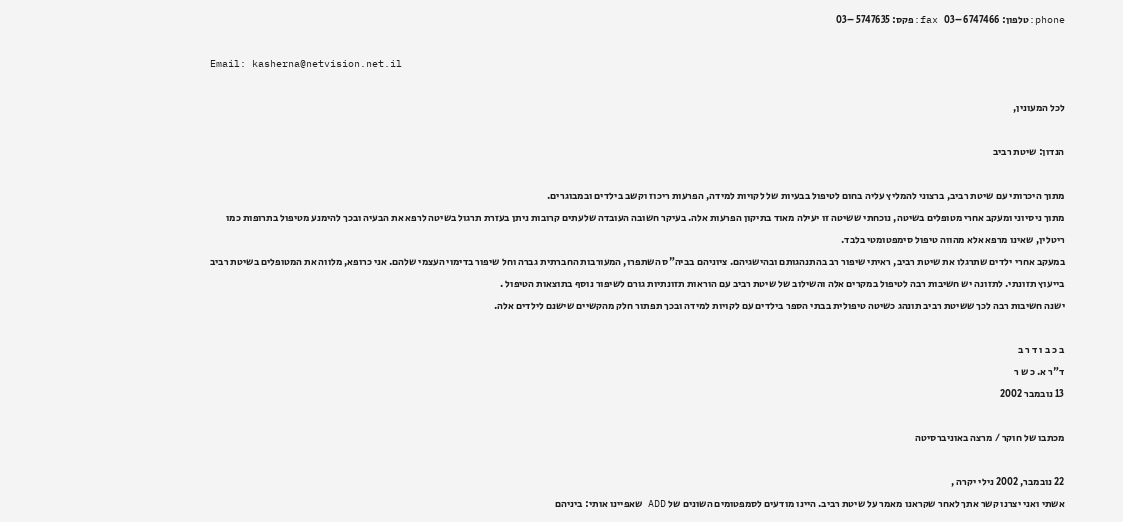phone:טלפון: 6747466 –03   fax:פקס: 5747635 –03

Email: kasherna@netvision.net.il

לכל המעונין,

הנדון: שיטת רביב

מתוך היכרותי עם שיטת רביב, ברצוני להמליץ עליה בחום לטיפול בבעיות של לקויות למידה, הפרעות ריכוז וקשב בילדים ובמבוגרים.
מתוך ניסיוני ומעקב אחרי מטופלים בשיטה, נוכחתי ששיטה זו יעילה מאוד בתיקון הפרעות אלה. בעיקר חשובה העובדה שלעתים קרובות ניתן בעזרת תרגול בשיטה לרפא את הבעיה ובכך להימנע מטיפול בתרופות כמו ריטלין, שאינו מרפא אלא מהווה טיפול סימפטומטי בלבד.
במעקב אחרי ילדים שתרגלו את שיטת רביב, ראיתי שיפור רב בהתנהגותם ובהישגיהם. ציוניהם בביה"ס השתפרו, המעורבות החברתית גברה וחל שיפור בדימוי העצמי שלהם. אני כרופא, מלווה את המטופלים בשיטת רביב בייעוץ תזונתי. לתזונה יש חשיבות רבה לטיפול במקרים אלה והשילוב של שיטת רביב עם הוראות תזונתיות גורם לשיפור נוסף בתוצאות הטיפול .
ישנה חשיבות רבה לכך ששיטת רביב תונהג כשיטה טיפולית בבתי הספר בילדים עם לקויות למידה ובכך תפתור חלק מהקשיים שישנם לילדים אלה.

ב כ ב ו ד ר ב
ד"ר א. כ ש ר
13 נובמבר 2002

מכתבו של חוקר / מרצה באוניברסיטה

22 נובמבר, 2002 נילי יקרה ,
אשתי ואני יצרנו קשר אתך לאחר שקראנו מאמר על שיטת רביב. היינו מודעים לסמפטומים השונים של ADD שאפיינו אותי: ביניהם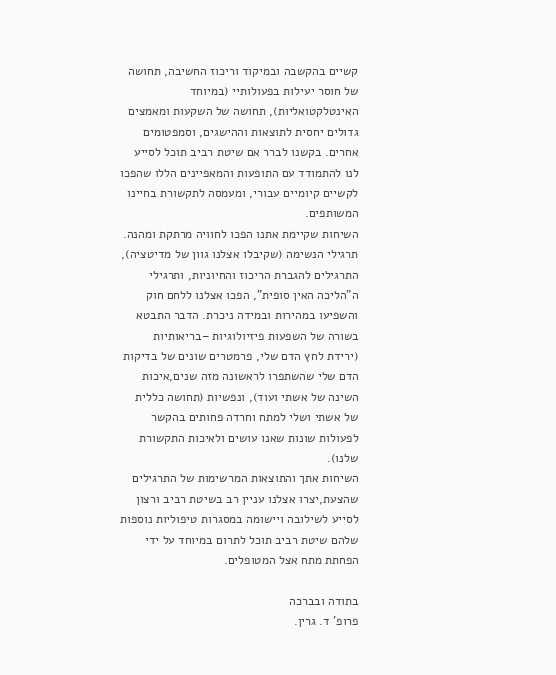קשיים בהקשבה ובמיקוד וריכוז החשיבה, תחושה של חוסר יעילות בפעולותיי (במיוחד האינטלקטואליות), תחושה של השקעות ומאמצים גדולים יחסית לתוצאות וההישגים, וסמפטומים אחרים. בקשנו לברר אם שיטת רביב תוכל לסייע לנו להתמודד עם התופעות והמאפיינים הללו שהפכו לקשיים קיומיים עבורי, ומעמסה לתקשורת בחיינו המשותפים.
השיחות שקיימת אתנו הפכו לחוויה מרתקת ומהנה. תרגילי הנשימה (שקיבלו אצלנו גוון של מדיטציה), התרגילים להגברת הריכוז והחיוניות, ותרגילי ה"הליכה האין סופית", הפכו אצלנו ללחם חוק והשפיעו במהירות ובמידה ניכרת. הדבר התבטא בשורה של השפעות פיזיולוגיות –בריאותיות (ירידת לחץ הדם שלי, פרמטרים שונים של בדיקות הדם שלי שהשתפרו לראשונה מזה שנים,איכות השינה של אשתי ועוד), ונפשיות (תחושה כללית של אשתי ושלי למתח וחרדה פחותים בהקשר לפעולות שונות שאנו עושים ולאיכות התקשורת שלנו).
השיחות אתך והתוצאות המרשימות של התרגילים שהצעת,יצרו אצלנו עניין רב בשיטת רביב ורצון לסייע לשילובה ויישומה במסגרות טיפוליות נוספות שלהם שיטת רביב תוכל לתרום במיוחד על ידי הפחתת מתח אצל המטופלים.

בתודה ובברכה
פרופ' ד. גרין.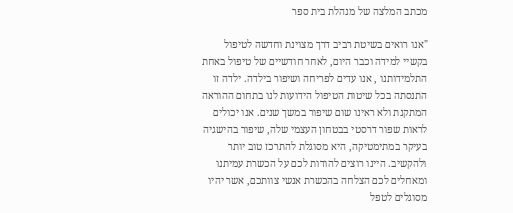מכתב המלצה של מנהלת בית ספר

"אנו רואים בשיטת רביב דרך מצוינת וחדשה לטיפול בקשיי למידה וכבר היום, לאחר חודשיים של טיפול באחת התלמידותנו , אנו עדים לפריחה ושיפור בילדה. ילדה זו התנסתה בכל שיטות הטיפול הידועות לנו בתחום ההוראה המתקנת ולא ראינו שום שיפור במשך שנים. אנו יכולים לראות שפור דרסטי בבטחון העצמי שלה, שיפור בהישגיה בעיקר במתימטיקה, היא מסוגלת להתרכז טוב יותר ולהקשיב. היינו רוצים להודות לכם על הכשרת עמיתנו ומאחלים לכם הצלחה בהכשרת אנשי צוותכם, אשר יהיו מסוגלים לטפל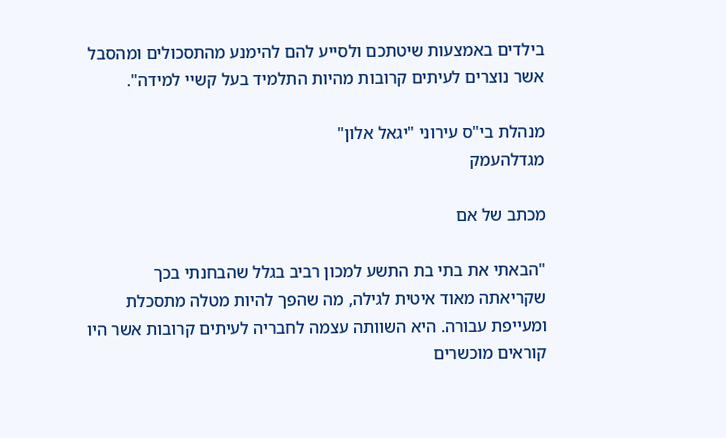בילדים באמצעות שיטתכם ולסייע להם להימנע מהתסכולים ומהסבל אשר נוצרים לעיתים קרובות מהיות התלמיד בעל קשיי למידה".

מנהלת בי"ס עירוני "יגאל אלון"
מגדלהעמק

מכתב של אם

"הבאתי את בתי בת התשע למכון רביב בגלל שהבחנתי בכך שקריאתה מאוד איטית לגילה, מה שהפך להיות מטלה מתסכלת ומעייפת עבורה. היא השוותה עצמה לחבריה לעיתים קרובות אשר היו קוראים מוכשרים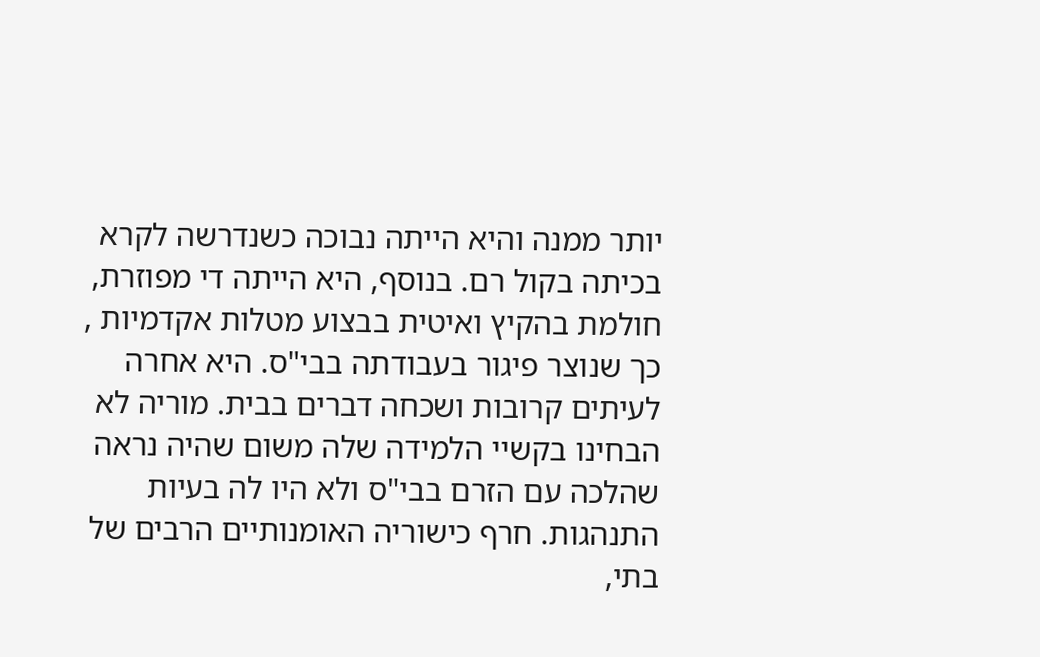יותר ממנה והיא הייתה נבוכה כשנדרשה לקרא בכיתה בקול רם. בנוסף, היא הייתה די מפוזרת, חולמת בהקיץ ואיטית בבצוע מטלות אקדמיות , כך שנוצר פיגור בעבודתה בבי"ס. היא אחרה לעיתים קרובות ושכחה דברים בבית. מוריה לא הבחינו בקשיי הלמידה שלה משום שהיה נראה שהלכה עם הזרם בבי"ס ולא היו לה בעיות התנהגות. חרף כישוריה האומנותיים הרבים של בתי,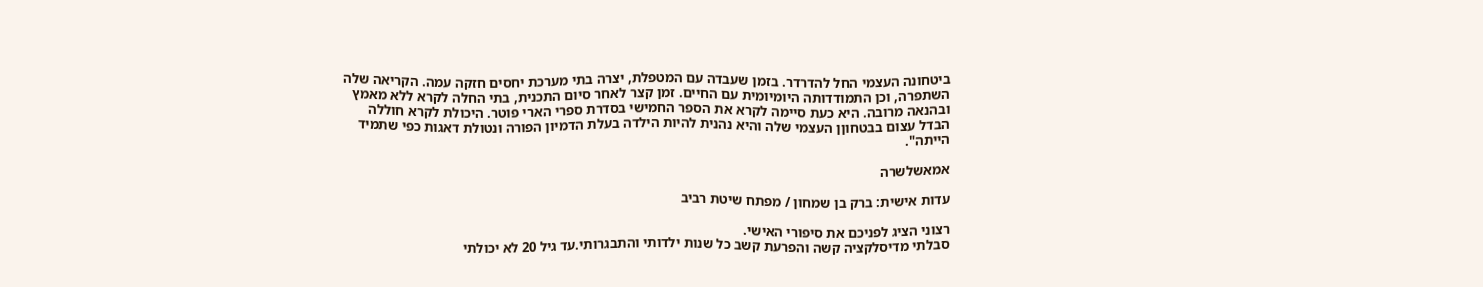ביטחונה העצמי החל להדרדר. בזמן שעבדה עם המטפלת, יצרה בתי מערכת יחסים חזקה עמה. הקריאה שלה השתפרה, וכן התמודדותה היומיומית עם החיים. זמן קצר לאחר סיום התכנית, בתי החלה לקרא ללא מאמץ ובהנאה מרובה. היא כעת סיימה לקרא את הספר החמישי בסדרת ספרי הארי פוטר. היכולת לקרא חוללה הבדל עצום בבטחוןן העצמי שלה והיא נהנית להיות הילדה בעלת הדמיון הפורה ונטולת דאגות כפי שתמיד הייתה".

אמאשלשרה

עדות אישית: ברק בן שמחון / מפתח שיטת רביב

רצוני הציג לפניכם את סיפורי האישי.
סבלתי מדיסלקציה קשה והפרעת קשב כל שנות ילדותי והתבגרותי.עד גיל 20 לא יכולתי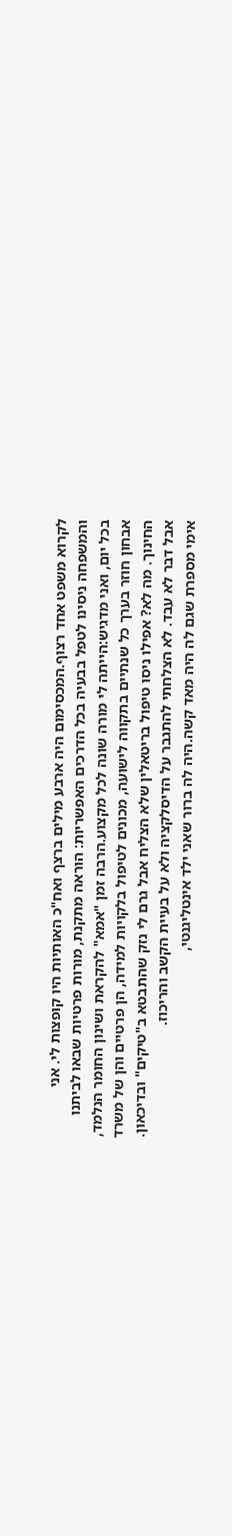לקרוא משפט אחד רצוף.המכסימום היה ארבע מילים ברצף ואח"כ האותיות היו קופצות לי. אני והמשפחה ניסינו לטפל בבעיה בכל הדרכים האפשריות: הוראה מתקנת, מורות פרטיות שבאו לביתנו בכל יום, ואני מדגיש:הייתה לי מורה שונה לכל מקצוע.הרבה זמן "אמא" להקראת ושינון החומר הנלמד, אבחון חוזר בערך כל שנתיים בתקווה לישועה, מכונים לטיפול בלקויות למידה, הן פרטיים והן של משרד החינוך. מה לא? אפילו ניסו טיפול בריטאלין שלא הצליח אבל גרם לי נזק שהתבטא ב"טיקים" ובדיכאון. אבל דבר לא עבד. לא הצלחתי להתגבר על הדיסלקציה ולא על בעיית הקשב והריכוז.
אימי מספרת שגם לה היה מאד קשה.היה לה ברור שאני ילד אינטליגנטי,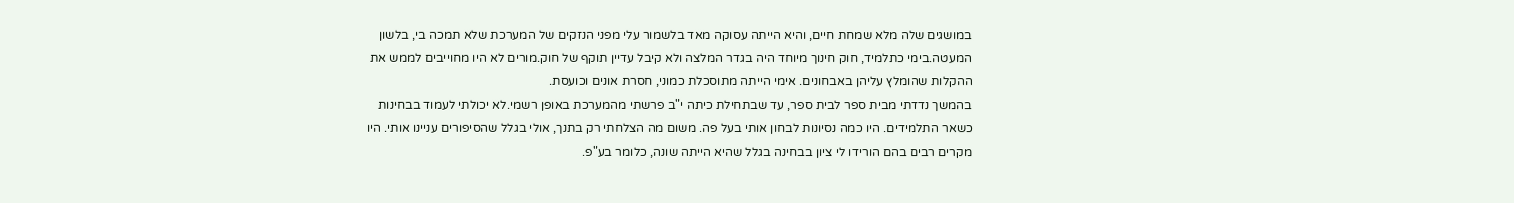במושגים שלה מלא שמחת חיים, והיא הייתה עסוקה מאד בלשמור עלי מפני הנזקים של המערכת שלא תמכה בי, בלשון המעטה.בימי כתלמיד, חוק חינוך מיוחד היה בגדר המלצה ולא קיבל עדיין תוקף של חוק.מורים לא היו מחוייבים לממש את ההקלות שהומלץ עליהן באבחונים. אימי הייתה מתוסכלת כמוני, חסרת אונים וכועסת.
בהמשך נדדתי מבית ספר לבית ספר, עד שבתחילת כיתה י"ב פרשתי מהמערכת באופן רשמי.לא יכולתי לעמוד בבחינות כשאר התלמידים. היו כמה נסיונות לבחון אותי בעל פה. משום מה הצלחתי רק בתנך, אולי בגלל שהסיפורים עניינו אותי. היו מקרים רבים בהם הורידו לי ציון בבחינה בגלל שהיא הייתה שונה, כלומר בע"פ.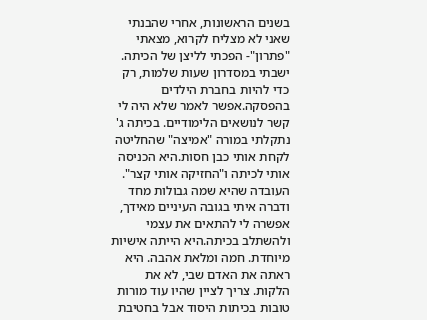בשנים הראשונות, אחרי שהבנתי שאני לא מצליח לקרוא, מצאתי "פתרון"- הפכתי לליצן של הכיתה. ישבתי במסדרון שעות שלמות, רק כדי להיות בחברת הילדים בהפסקה.אפשר לאמר שלא היה לי קשר לנושאים הלימודיים. בכיתה ג' נתקלתי במורה "אמיצה" שהחליטה לקחת אותי כבן חסות.היא הכניסה אותי לכיתה ו"החזיקה אותי קצר". העובדה שהיא שמה גבולות מחד ודברה איתי בגובה העיניים מאידך, אפשרה לי להתאים את עצמי ולהשתלב בכיתה.היא הייתה אישיות מיוחדת. חמה ומלאת אהבה. היא ראתה את האדם שבי, לא את הלקות. צריך לציין שהיו עוד מורות טובות בכיתות היסוד אבל בחטיבת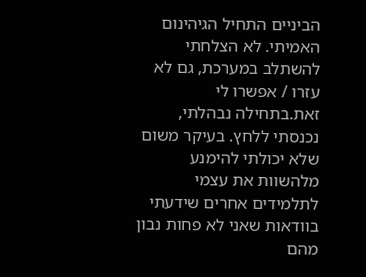הביניים התחיל הגיהינום האמיתי. לא הצלחתי להשתלב במערכת, גם לא עזרו / אפשרו לי זאת.בתחילה נבהלתי, נכנסתי ללחץ. בעיקר משום שלא יכולתי להימנע מלהשוות את עצמי לתלמידים אחרים שידעתי בוודאות שאני לא פחות נבון מהם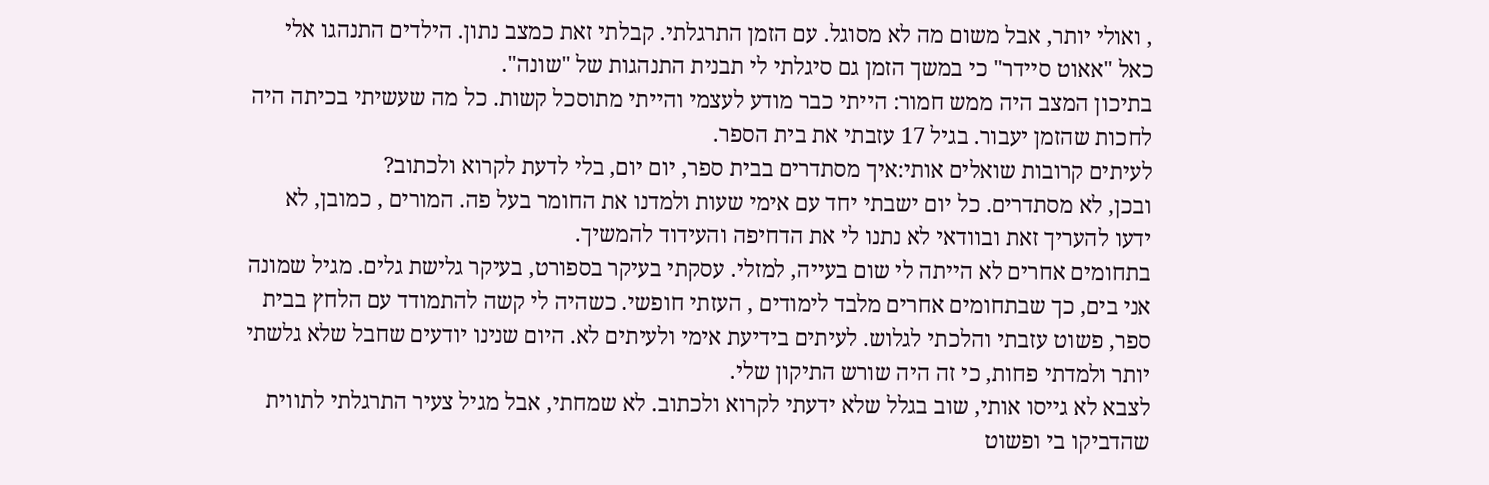, ואולי יותר, אבל משום מה לא מסוגל. עם הזמן התרגלתי. קבלתי זאת כמצב נתון. הילדים התנהגו אלי כאל "אאוט סיידר" כי במשך הזמן גם סיגלתי לי תבנית התנהגות של "שונה".
בתיכון המצב היה ממש חמור: הייתי כבר מודע לעצמי והייתי מתוסכל קשות. כל מה שעשיתי בכיתה היה לחכות שהזמן יעבור. בגיל 17 עזבתי את בית הספר.
לעיתים קרובות שואלים אותי:איך מסתדרים בבית ספר, יום יום, בלי לדעת לקרוא ולכתוב?
ובכן, לא מסתדרים. כל יום ישבתי יחד עם אימי שעות ולמדנו את החומר בעל פה. המורים , כמובן, לא ידעו להעריך זאת ובוודאי לא נתנו לי את הדחיפה והעידוד להמשיך.
בתחומים אחרים לא הייתה לי שום בעייה, למזלי. עסקתי בעיקר בספורט, בעיקר גלישת גלים. מגיל שמונה אני בים, כך שבתחומים אחרים מלבד לימודים , העזתי חופשי. כשהיה לי קשה להתמודד עם הלחץ בבית ספר, פשוט עזבתי והלכתי לגלוש. לעיתים בידיעת אימי ולעיתים לא. היום שנינו יודעים שחבל שלא גלשתי יותר ולמדתי פחות, כי זה היה שורש התיקון שלי.
לצבא לא גייסו אותי, שוב בגלל שלא ידעתי לקרוא ולכתוב. לא שמחתי, אבל מגיל צעיר התרגלתי לתווית שהדביקו בי ופשוט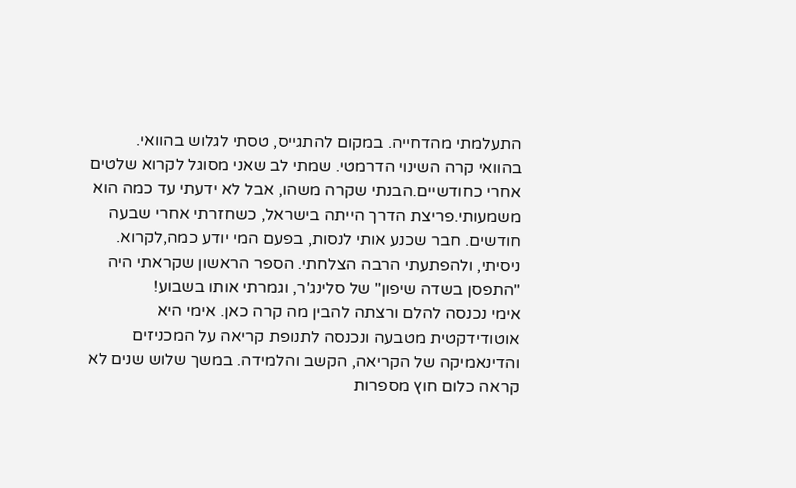התעלמתי מהדחייה. במקום להתגייס, טסתי לגלוש בהוואי.
בהוואי קרה השינוי הדרמטי. שמתי לב שאני מסוגל לקרוא שלטים אחרי כחודשיים.הבנתי שקרה משהו, אבל לא ידעתי עד כמה הוא משמעותי.פריצת הדרך הייתה בישראל, כשחזרתי אחרי שבעה חודשים. חבר שכנע אותי לנסות, בפעם המי יודע כמה,לקרוא. ניסיתי, ולהפתעתי הרבה הצלחתי. הספר הראשון שקראתי היה "התפסן בשדה שיפון" של סלינג'ר, וגמרתי אותו בשבוע!
אימי נכנסה להלם ורצתה להבין מה קרה כאן. אימי היא אוטודידקטית מטבעה ונכנסה לתנופת קריאה על המכניזים והדינאמיקה של הקריאה, הקשב והלמידה. במשך שלוש שנים לא קראה כלום חוץ מספרות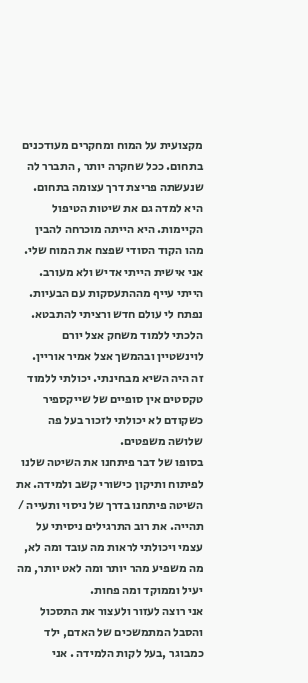מקצועית על המוח ומחקרים מעודכנים בתחום. ככל שחקרה יותר , התברר לה שנעשתה פריצת דרך עצומה בתחום. היא למדה גם את שיטות הטיפול הקיימות. היא הייתה מוכרחה להבין מהו הקוד הסודי שפצח את המוח שלי.
אני אישית הייתי אדיש ולא מעורב. הייתי עייף מההתעסקות עם הבעיות. נפתח לי עולם חדש ורציתי להתבטא. הלכתי ללמוד משחק אצל יורם לוינשטיין ובהמשך אצל אמיר אוריין.
זה היה השיא מבחינתי. יכולתי ללמוד טקסטים אין סופיים של שייקספיר כשקודם לא יכולתי לזכור בעל פה שלושה משפטים.
בסופו של דבר פיתחנו את השיטה שלנו לפיתוח ותיקון כישורי קשב ולמידה. את השיטה פיתחנו בדרך של ניסוי ותעייה / תהייה. את רוב התרגילים ניסיתי על עצמי ויכולתי לראות מה עובד ומה לא, מה משפיע מהר יותר ומה לאט יותר, מה יעיל וממוקד ומה פחות.
אני רוצה לעזור ולעצור את התסכול והסבל המתמשכים של האדם, ילד כמבוגר ,בעל לקות הלמידה . אני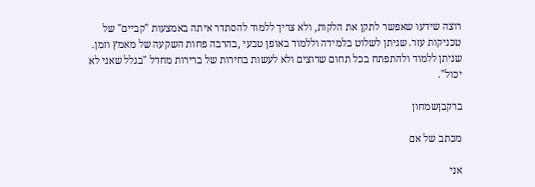רוצה שידעו שאפשר לתקן את הלקות, ולא צריך ללמוד להסתדר איתה באמצעות "קביים" של טכניקות עזר. שניתן לשלוט בלמידה וללמוד באופן טבעי ,בהרבה פחות השקעה של מאמץ וזמן. שניתן ללמוד ולהתפתח בכל תחום שרוצים ולא לעשות בחירות של ברירות מחדל "בגלל שאני לא יכול".

ברקבןשמחון

מכתב של אם

אני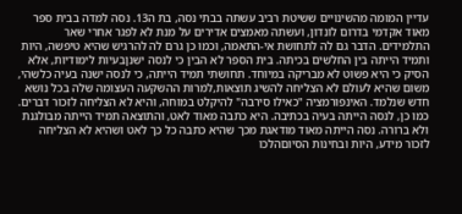עדיין המומה מהשינויים ששיטת רביב עשתה בבתי נסה, בת ה13. נסה למדה בבית ספר מאוד אקדמי בדרום לונדון, ועשתה מאמצים אדירים על מנת לא לפגר אחרי שאר התלמידים. הדבר גם לה לתחושת אי-התאמה, וכמו כן גרם לה להרגיש שהיא טיפשה, היות ותמיד הייתה בין החלשים בכיתה. בית הספר לא הבין כי לנסה ישנןבעיות לימודיות, אלא הסיק כי היא פשוט לא מבריקה במיוחד. תחושתי תמיד הייתה, כי לנסה ישנה בעיה כלשהי, משום שהיא לעולם לא הצליחה להשיג תוצאות,למרות ההשקעה העצומה שלה בכל נושא חדש שנלמד. האינפורמציה "כאילו סירבה" להיקלט במוחה, והיא לא הצליחה לזכור דברים.  כמו כן, לנסה הייתה בעיה בכתיבה. היא כתבה מאוד לאט, והתוצאה תמיד הייתה מבולגנת ולא ברורה. נסה הייתה מאוד מודאגת מכך שהיא כתבה כל כך לאט ושהיא לא הצליחה לזכור מידע, היות ובחינות הסיוםהלכו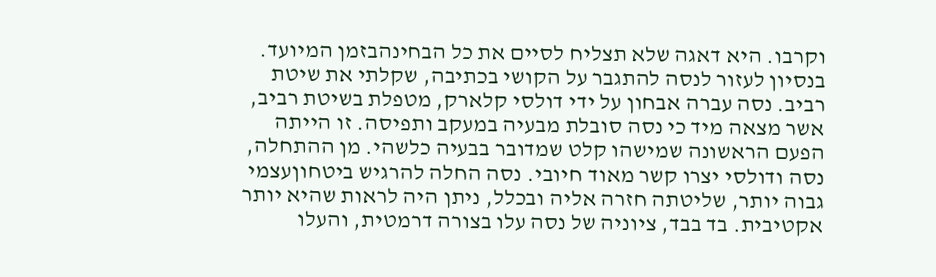וקרבו. היא דאגה שלא תצליח לסיים את כל הבחינהבזמן המיועד.
בנסיון לעזור לנסה להתגבר על הקושי בכתיבה, שקלתי את שיטת רביב. נסה עברה אבחון על ידי דולסי קלארק, מטפלת בשיטת רביב, אשר מצאה מיד כי נסה סובלת מבעיה במעקב ותפיסה. זו הייתה הפעם הראשונה שמישהו קלט שמדובר בבעיה כלשהי. מן ההתחלה, נסה ודולסי יצרו קשר מאוד חיובי. נסה החלה להרגיש ביטחוןעצמי גבוה יותר, שליטתה חזרה אליה ובכלל, ניתן היה לראות שהיא יותר אקטיבית. בד בבד, ציוניה של נסה עלו בצורה דרמטית, והעלו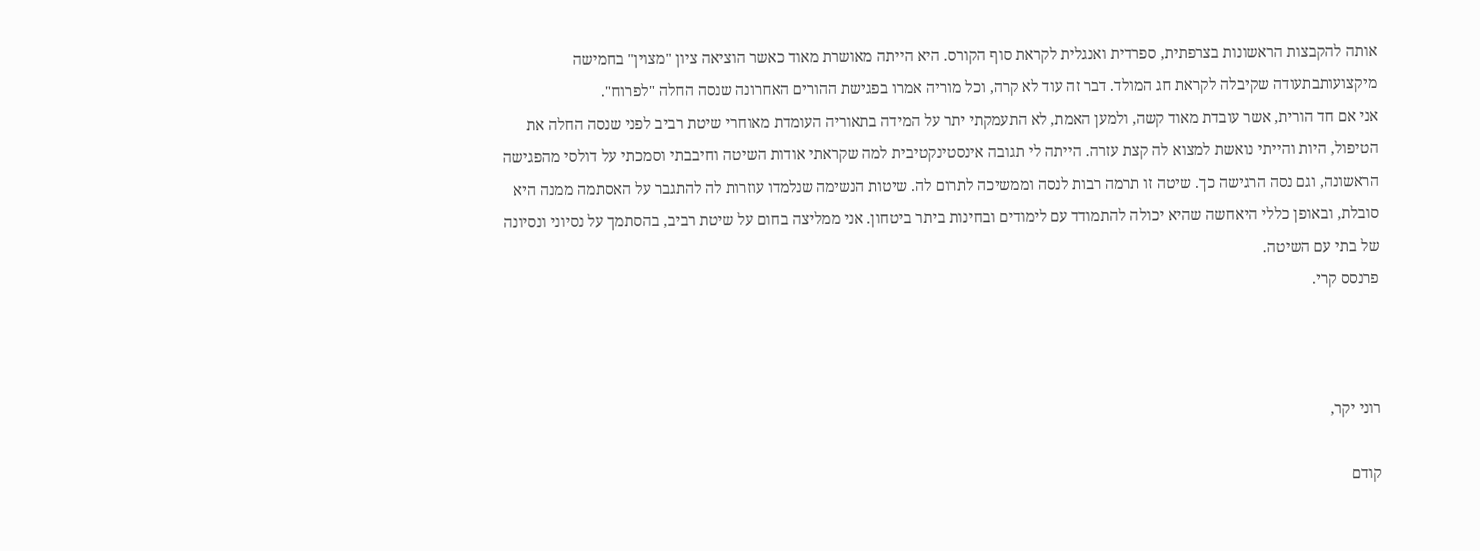אותה להקבצות הראשונות בצרפתית, ספרדית ואנגלית לקראת סוף הקורס. היא הייתה מאושרת מאוד כאשר הוציאה ציון "מצוין" בחמישה מיקצועותבתעודה שקיבלה לקראת חג המולד. דבר זה עוד לא קרה, וכל מוריה אמרו בפגישת ההורים האחרונה שנסה החלה "לפרוח".
אני אם חד הורית, אשר עובדת מאוד קשה, ולמען האמת, לא התעמקתי יתר על המידה בתאוריה העומדת מאוחרי שיטת רביב לפני שנסה החלה את הטיפול, היות והייתי נואשת למצוא לה קצת עזרה. הייתה לי תגובה אינסטינקטיבית למה שקראתי אודות השיטה וחיבבתי וסמכתי על דולסי מהפגישה הראשונה, וגם נסה הרגישה כך. שיטה זו תרמה רבות לנסה וממשיכה לתרום לה. שיטות הנשימה שנלמדו עוזרות לה להתגבר על האסתמה ממנה היא סובלת, ובאופן כללי היאחשה שהיא יכולה להתמודד עם לימודים ובחינות ביתר ביטחון. אני ממליצה בחום על שיטת רביב, בהסתמך על נסיוני ונסיונה של בתי עם השיטה.
פרנסס קרי.



רוני יקר,

קודם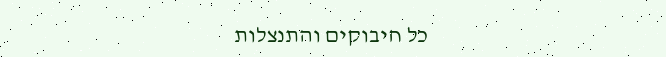כל חיבוקים והתנצלות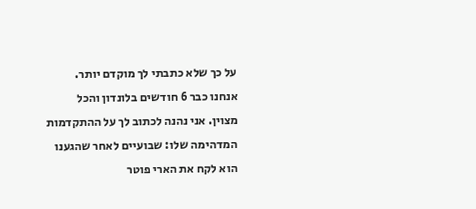על כך שלא כתבתי לך מוקדם יותר. אנחנו כבר 6 חודשים בלונדון והכל מצוין. אני נהנה לכתוב לך על ההתקדמות המדהימה שלו: שבועיים לאחר שהגענו הוא לקח את הארי פוטר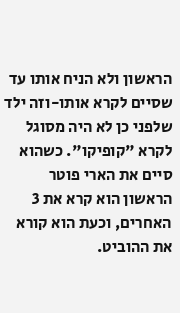הראשון ולא הניח אותו עד שסיים לקרא אותו-וזה ילד שלפני כן לא היה מסוגל לקרא "קופיקו". כשהוא סיים את הארי פוטר הראשון הוא קרא את 3 האחרים, וכעת הוא קורא את ההוביט.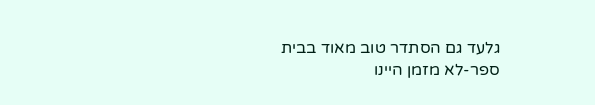גלעד גם הסתדר טוב מאוד בבית ספר-לא מזמן היינו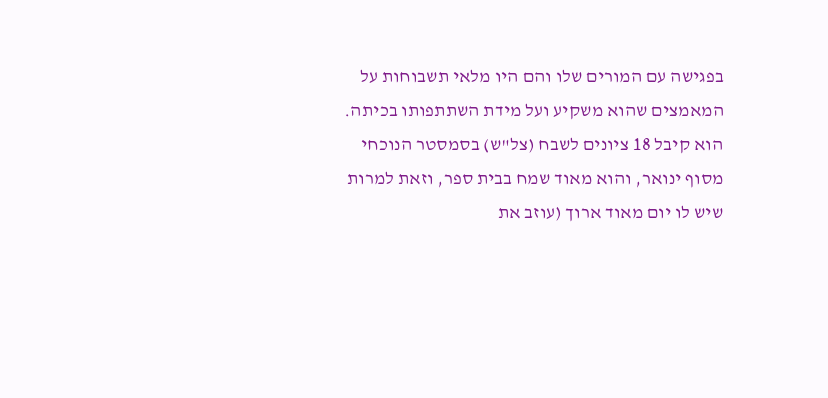בפגישה עם המורים שלו והם היו מלאי תשבוחות על המאמצים שהוא משקיע ועל מידת השתתפותו בכיתה.
הוא קיבל 18 ציונים לשבח (צל"ש) בסמסטר הנוכחי מסוף ינואר, והוא מאוד שמח בבית ספר, וזאת למרות שיש לו יום מאוד ארוך (עוזב את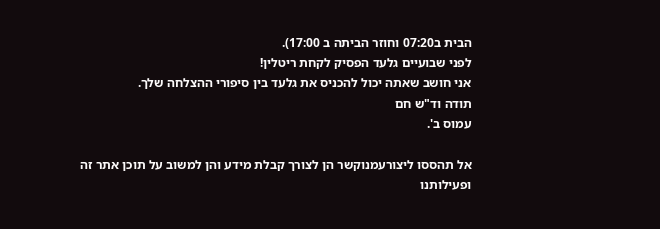הבית ב07:20 וחוזר הביתה ב 17:00).
לפני שבועיים גלעד הפסיק לקחת ריטלין!
אני חושב שאתה יכול להכניס את גלעד בין סיפורי ההצלחה שלך.
תודה וד"ש חם
עמוס ב'.

אל תהססו ליצורעמנוקשר הן לצורך קבלת מידע והן למשוב על תוכן אתר זה
ופעילותנו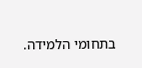בתחומי הלמידה.